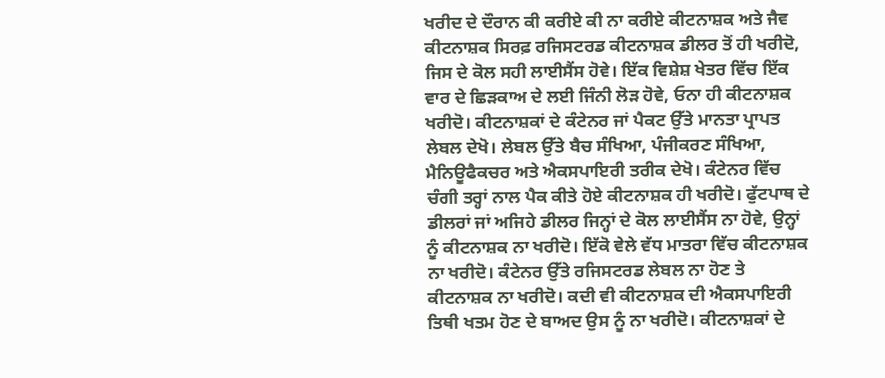ਖਰੀਦ ਦੇ ਦੌਰਾਨ ਕੀ ਕਰੀਏ ਕੀ ਨਾ ਕਰੀਏ ਕੀਟਨਾਸ਼ਕ ਅਤੇ ਜੈਵ ਕੀਟਨਾਸ਼ਕ ਸਿਰਫ਼ ਰਜਿਸਟਰਡ ਕੀਟਨਾਸ਼ਕ ਡੀਲਰ ਤੋਂ ਹੀ ਖਰੀਦੋ, ਜਿਸ ਦੇ ਕੋਲ ਸਹੀ ਲਾਈਸੈਂਸ ਹੋਵੇ। ਇੱਕ ਵਿਸ਼ੇਸ਼ ਖੇਤਰ ਵਿੱਚ ਇੱਕ ਵਾਰ ਦੇ ਛਿੜਕਾਅ ਦੇ ਲਈ ਜਿੰਨੀ ਲੋੜ ਹੋਵੇ, ਓਨਾ ਹੀ ਕੀਟਨਾਸ਼ਕ ਖਰੀਦੋ। ਕੀਟਨਾਸ਼ਕਾਂ ਦੇ ਕੰਟੇਨਰ ਜਾਂ ਪੈਕਟ ਉੱਤੇ ਮਾਨਤਾ ਪ੍ਰਾਪਤ ਲੇਬਲ ਦੇਖੋ। ਲੇਬਲ ਉੱਤੇ ਬੈਚ ਸੰਖਿਆ, ਪੰਜੀਕਰਣ ਸੰਖਿਆ, ਮੈਨਿਊਫੈਕਚਰ ਅਤੇ ਐਕਸਪਾਇਰੀ ਤਰੀਕ ਦੇਖੋ। ਕੰਟੇਨਰ ਵਿੱਚ ਚੰਗੀ ਤਰ੍ਹਾਂ ਨਾਲ ਪੈਕ ਕੀਤੇ ਹੋਏ ਕੀਟਨਾਸ਼ਕ ਹੀ ਖਰੀਦੋ। ਫੁੱਟਪਾਥ ਦੇ ਡੀਲਰਾਂ ਜਾਂ ਅਜਿਹੇ ਡੀਲਰ ਜਿਨ੍ਹਾਂ ਦੇ ਕੋਲ ਲਾਈਸੈਂਸ ਨਾ ਹੋਵੇ, ਉਨ੍ਹਾਂ ਨੂੰ ਕੀਟਨਾਸ਼ਕ ਨਾ ਖਰੀਦੋ। ਇੱਕੋ ਵੇਲੇ ਵੱਧ ਮਾਤਰਾ ਵਿੱਚ ਕੀਟਨਾਸ਼ਕ ਨਾ ਖਰੀਦੋ। ਕੰਟੇਨਰ ਉੱਤੇ ਰਜਿਸਟਰਡ ਲੇਬਲ ਨਾ ਹੋਣ ਤੇ ਕੀਟਨਾਸ਼ਕ ਨਾ ਖਰੀਦੋ। ਕਦੀ ਵੀ ਕੀਟਨਾਸ਼ਕ ਦੀ ਐਕਸਪਾਇਰੀ ਤਿਥੀ ਖਤਮ ਹੋਣ ਦੇ ਬਾਅਦ ਉਸ ਨੂੰ ਨਾ ਖਰੀਦੋ। ਕੀਟਨਾਸ਼ਕਾਂ ਦੇ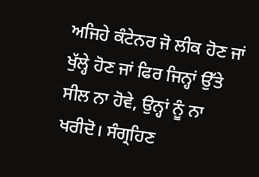ਅਜਿਹੇ ਕੰਟੇਨਰ ਜੋ ਲੀਕ ਹੋਣ ਜਾਂ ਖੁੱਲ੍ਹੇ ਹੋਣ ਜਾਂ ਫਿਰ ਜਿਨ੍ਹਾਂ ਉੱਤੇ ਸੀਲ ਨਾ ਹੋਵੇ, ਉਨ੍ਹਾਂ ਨੂੰ ਨਾ ਖਰੀਦੋ। ਸੰਗ੍ਰਹਿਣ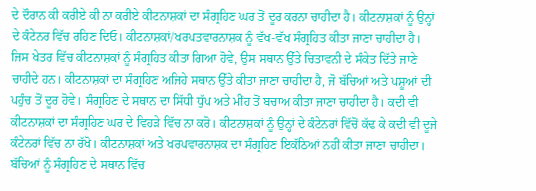ਦੇ ਦੌਰਾਨ ਕੀ ਕਰੀਏ ਕੀ ਨਾ ਕਰੀਏ ਕੀਟਨਾਸ਼ਕਾਂ ਦਾ ਸੰਗ੍ਰਹਿਣ ਘਰ ਤੋਂ ਦੂਰ ਕਰਨਾ ਚਾਹੀਦਾ ਹੈ। ਕੀਟਨਾਸ਼ਕਾਂ ਨੂੰ ਉਨ੍ਹਾਂ ਦੇ ਕੰਟੇਨਰ ਵਿੱਚ ਰਹਿਣ ਦਿਓ। ਕੀਟਨਾਸ਼ਕਾਂ/ਖਰਪਤਵਾਰਨਾਸ਼ਕ ਨੂੰ ਵੱਖ-ਵੱਖ ਸੰਗ੍ਰਹਿਤ ਕੀਤਾ ਜਾਣਾ ਚਾਹੀਦਾ ਹੈ। ਜਿਸ ਖੇਤਰ ਵਿੱਚ ਕੀਟਨਾਸ਼ਕਾਂ ਨੂੰ ਸੰਗ੍ਰਹਿਤ ਕੀਤਾ ਗਿਆ ਹੋਵੇ, ਉਸ ਸਥਾਨ ਉੱਤੇ ਚਿਤਾਵਨੀ ਦੇ ਸੰਕੇਤ ਦਿੱਤੇ ਜਾਣੇ ਚਾਹੀਦੇ ਹਨ। ਕੀਟਨਾਸ਼ਕਾਂ ਦਾ ਸੰਗ੍ਰਹਿਣ ਅਜਿਹੇ ਸਥਾਨ ਉੱਤੇ ਕੀਤਾ ਜਾਣਾ ਚਾਹੀਦਾ ਹੈ, ਜੋ ਬੱਚਿਆਂ ਅਤੇ ਪਸ਼ੂਆਂ ਦੀ ਪਹੁੰਚ ਤੋਂ ਦੂਰ ਹੋਵੇ। ਸੰਗ੍ਰਹਿਣ ਦੇ ਸਥਾਨ ਦਾ ਸਿੱਧੀ ਧੁੱਪ ਅਤੇ ਮੀਂਹ ਤੋਂ ਬਚਾਅ ਕੀਤਾ ਜਾਣਾ ਚਾਹੀਦਾ ਹੈ। ਕਦੀ ਵੀ ਕੀਟਨਾਸ਼ਕਾਂ ਦਾ ਸੰਗ੍ਰਹਿਣ ਘਰ ਦੇ ਵਿਹੜੇ ਵਿੱਚ ਨਾ ਕਰੋ। ਕੀਟਨਾਸ਼ਕਾਂ ਨੂੰ ਉਨ੍ਹਾਂ ਦੇ ਕੰਟੇਨਰਾਂ ਵਿੱਚੋਂ ਕੱਢ ਕੇ ਕਦੀ ਵੀ ਦੂਜੇ ਕੰਟੇਨਰਾਂ ਵਿੱਚ ਨਾ ਰੱਖੋ। ਕੀਟਨਾਸ਼ਕਾਂ ਅਤੇ ਖਰਪਵਾਰਨਾਸ਼ਕ ਦਾ ਸੰਗ੍ਰਹਿਣ ਇਕੱਠਿਆਂ ਨਹੀਂ ਕੀਤਾ ਜਾਣਾ ਚਾਹੀਦਾ। ਬੱਚਿਆਂ ਨੂੰ ਸੰਗ੍ਰਹਿਣ ਦੇ ਸਥਾਨ ਵਿੱਚ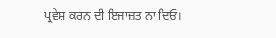ਪ੍ਰਵੇਸ਼ ਕਰਨ ਦੀ ਇਜਾਜ਼ਤ ਨਾ ਦਿਓ।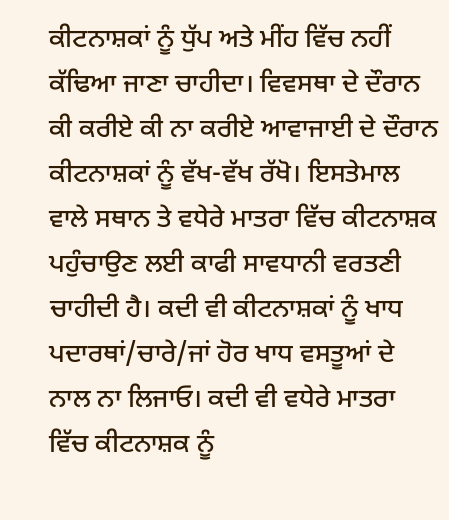ਕੀਟਨਾਸ਼ਕਾਂ ਨੂੰ ਧੁੱਪ ਅਤੇ ਮੀਂਹ ਵਿੱਚ ਨਹੀਂ ਕੱਢਿਆ ਜਾਣਾ ਚਾਹੀਦਾ। ਵਿਵਸਥਾ ਦੇ ਦੌਰਾਨ ਕੀ ਕਰੀਏ ਕੀ ਨਾ ਕਰੀਏ ਆਵਾਜਾਈ ਦੇ ਦੌਰਾਨ ਕੀਟਨਾਸ਼ਕਾਂ ਨੂੰ ਵੱਖ-ਵੱਖ ਰੱਖੋ। ਇਸਤੇਮਾਲ ਵਾਲੇ ਸਥਾਨ ਤੇ ਵਧੇਰੇ ਮਾਤਰਾ ਵਿੱਚ ਕੀਟਨਾਸ਼ਕ ਪਹੁੰਚਾਉਣ ਲਈ ਕਾਫੀ ਸਾਵਧਾਨੀ ਵਰਤਣੀ ਚਾਹੀਦੀ ਹੈ। ਕਦੀ ਵੀ ਕੀਟਨਾਸ਼ਕਾਂ ਨੂੰ ਖਾਧ ਪਦਾਰਥਾਂ/ਚਾਰੇ/ਜਾਂ ਹੋਰ ਖਾਧ ਵਸਤੂਆਂ ਦੇ ਨਾਲ ਨਾ ਲਿਜਾਓ। ਕਦੀ ਵੀ ਵਧੇਰੇ ਮਾਤਰਾ ਵਿੱਚ ਕੀਟਨਾਸ਼ਕ ਨੂੰ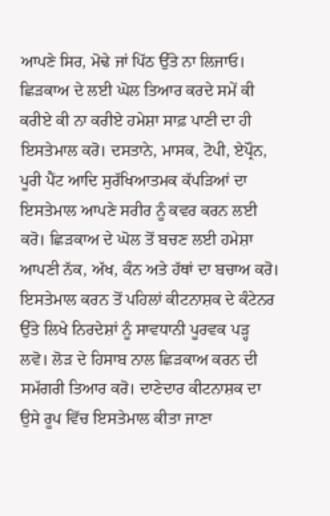ਆਪਣੇ ਸਿਰ, ਮੋਢੇ ਜਾਂ ਪਿੱਠ ਉੱਤੇ ਨਾ ਲਿਜਾਓ। ਛਿੜਕਾਅ ਦੇ ਲਈ ਘੋਲ ਤਿਆਰ ਕਰਦੇ ਸਮੇਂ ਕੀ ਕਰੀਏ ਕੀ ਨਾ ਕਰੀਏ ਹਮੇਸ਼ਾ ਸਾਫ਼ ਪਾਣੀ ਦਾ ਹੀ ਇਸਤੇਮਾਲ ਕਰੋ। ਦਸਤਾਨੇ, ਮਾਸਕ, ਟੋਪੀ, ਏਪ੍ਰੌਨ, ਪੂਰੀ ਪੈਂਟ ਆਦਿ ਸੁਰੱਖਿਆਤਮਕ ਕੱਪੜਿਆਂ ਦਾ ਇਸਤੇਮਾਲ ਆਪਣੇ ਸਰੀਰ ਨੂੰ ਕਵਰ ਕਰਨ ਲਈ ਕਰੋ। ਛਿੜਕਾਅ ਦੇ ਘੋਲ ਤੋਂ ਬਚਣ ਲਈ ਹਮੇਸ਼ਾ ਆਪਣੀ ਨੱਕ, ਅੱਖ, ਕੰਨ ਅਤੇ ਹੱਥਾਂ ਦਾ ਬਚਾਅ ਕਰੋ। ਇਸਤੇਮਾਲ ਕਰਨ ਤੋਂ ਪਹਿਲਾਂ ਕੀਟਨਾਸ਼ਕ ਦੇ ਕੰਟੇਨਰ ਉੱਤੇ ਲਿਖੇ ਨਿਰਦੇਸ਼ਾਂ ਨੂੰ ਸਾਵਧਾਨੀ ਪੂਰਵਕ ਪੜ੍ਹ ਲਵੋ। ਲੋੜ ਦੇ ਹਿਸਾਬ ਨਾਲ ਛਿੜਕਾਅ ਕਰਨ ਦੀ ਸਮੱਗਰੀ ਤਿਆਰ ਕਰੋ। ਦਾਣੇਦਾਰ ਕੀਟਨਾਸ਼ਕ ਦਾ ਉਸੇ ਰੂਪ ਵਿੱਚ ਇਸਤੇਮਾਲ ਕੀਤਾ ਜਾਣਾ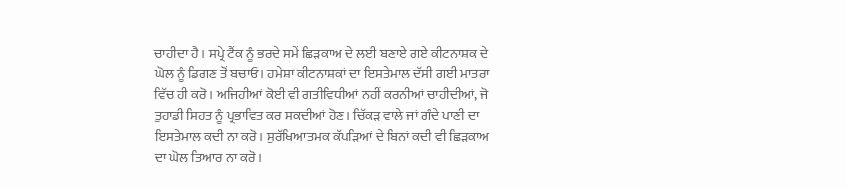ਚਾਹੀਦਾ ਹੈ। ਸਪ੍ਰੇ ਟੈਂਕ ਨੂੰ ਭਰਦੇ ਸਮੇਂ ਛਿੜਕਾਅ ਦੇ ਲਈ ਬਣਾਏ ਗਏ ਕੀਟਨਾਸ਼ਕ ਦੇ ਘੋਲ ਨੂੰ ਡਿਗਣ ਤੋਂ ਬਚਾਓ। ਹਮੇਸ਼ਾ ਕੀਟਨਾਸ਼ਕਾਂ ਦਾ ਇਸਤੇਮਾਲ ਦੱਸੀ ਗਈ ਮਾਤਰਾ ਵਿੱਚ ਹੀ ਕਰੋ। ਅਜਿਹੀਆਂ ਕੋਈ ਵੀ ਗਤੀਵਿਧੀਆਂ ਨਹੀਂ ਕਰਨੀਆਂ ਚਾਹੀਦੀਆਂ, ਜੋ ਤੁਹਾਡੀ ਸਿਹਤ ਨੂੰ ਪ੍ਰਭਾਵਿਤ ਕਰ ਸਕਦੀਆਂ ਹੋਣ। ਚਿੱਕੜ ਵਾਲੇ ਜਾਂ ਗੰਦੇ ਪਾਣੀ ਦਾ ਇਸਤੇਮਾਲ ਕਦੀ ਨਾ ਕਰੋ। ਸੁਰੱਖਿਆਤਮਕ ਕੱਪੜਿਆਂ ਦੇ ਬਿਨਾਂ ਕਦੀ ਵੀ ਛਿੜਕਾਅ ਦਾ ਘੋਲ ਤਿਆਰ ਨਾ ਕਰੋ।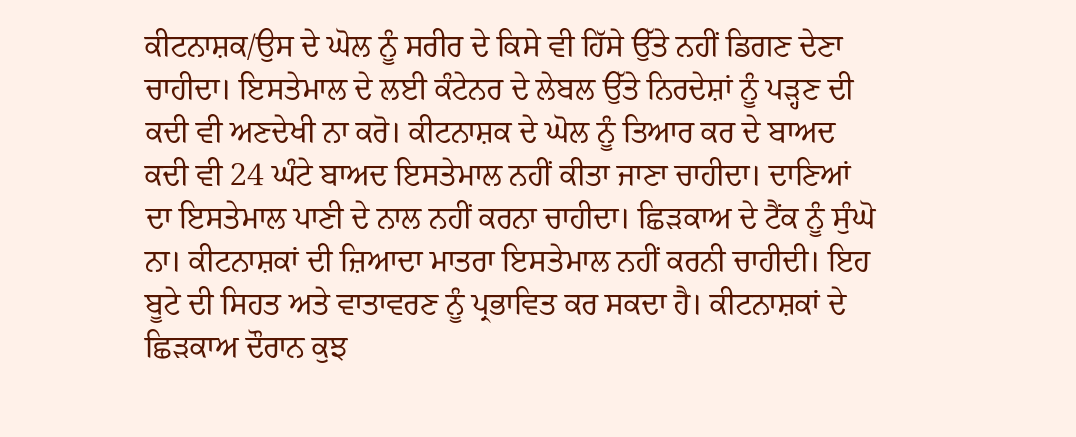ਕੀਟਨਾਸ਼ਕ/ਉਸ ਦੇ ਘੋਲ ਨੂੰ ਸਰੀਰ ਦੇ ਕਿਸੇ ਵੀ ਹਿੱਸੇ ਉੱਤੇ ਨਹੀਂ ਡਿਗਣ ਦੇਣਾ ਚਾਹੀਦਾ। ਇਸਤੇਮਾਲ ਦੇ ਲਈ ਕੰਟੇਨਰ ਦੇ ਲੇਬਲ ਉੱਤੇ ਨਿਰਦੇਸ਼ਾਂ ਨੂੰ ਪੜ੍ਹਣ ਦੀ ਕਦੀ ਵੀ ਅਣਦੇਖੀ ਨਾ ਕਰੋ। ਕੀਟਨਾਸ਼ਕ ਦੇ ਘੋਲ ਨੂੰ ਤਿਆਰ ਕਰ ਦੇ ਬਾਅਦ ਕਦੀ ਵੀ 24 ਘੰਟੇ ਬਾਅਦ ਇਸਤੇਮਾਲ ਨਹੀਂ ਕੀਤਾ ਜਾਣਾ ਚਾਹੀਦਾ। ਦਾਣਿਆਂ ਦਾ ਇਸਤੇਮਾਲ ਪਾਣੀ ਦੇ ਨਾਲ ਨਹੀਂ ਕਰਨਾ ਚਾਹੀਦਾ। ਛਿੜਕਾਅ ਦੇ ਟੈਂਕ ਨੂੰ ਸੁੰਘੋ ਨਾ। ਕੀਟਨਾਸ਼ਕਾਂ ਦੀ ਜ਼ਿਆਦਾ ਮਾਤਰਾ ਇਸਤੇਮਾਲ ਨਹੀਂ ਕਰਨੀ ਚਾਹੀਦੀ। ਇਹ ਬੂਟੇ ਦੀ ਸਿਹਤ ਅਤੇ ਵਾਤਾਵਰਣ ਨੂੰ ਪ੍ਰਭਾਵਿਤ ਕਰ ਸਕਦਾ ਹੈ। ਕੀਟਨਾਸ਼ਕਾਂ ਦੇ ਛਿੜਕਾਅ ਦੌਰਾਨ ਕੁਝ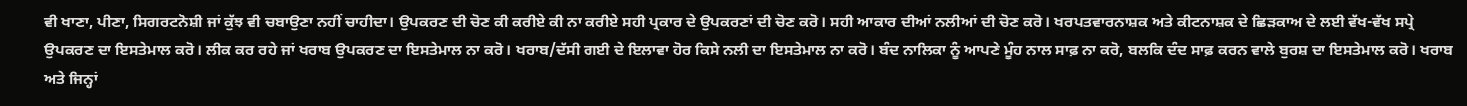ਵੀ ਖਾਣਾ, ਪੀਣਾ, ਸਿਗਰਟਨੋਸ਼ੀ ਜਾਂ ਕੁੱਝ ਵੀ ਚਬਾਉਣਾ ਨਹੀਂ ਚਾਹੀਦਾ। ਉਪਕਰਣ ਦੀ ਚੋਣ ਕੀ ਕਰੀਏ ਕੀ ਨਾ ਕਰੀਏ ਸਹੀ ਪ੍ਰਕਾਰ ਦੇ ਉਪਕਰਣਾਂ ਦੀ ਚੋਣ ਕਰੋ। ਸਹੀ ਆਕਾਰ ਦੀਆਂ ਨਲੀਆਂ ਦੀ ਚੋਣ ਕਰੋ। ਖਰਪਤਵਾਰਨਾਸ਼ਕ ਅਤੇ ਕੀਟਨਾਸ਼ਕ ਦੇ ਛਿੜਕਾਅ ਦੇ ਲਈ ਵੱਖ-ਵੱਖ ਸਪ੍ਰੇ ਉਪਕਰਣ ਦਾ ਇਸਤੇਮਾਲ ਕਰੋ। ਲੀਕ ਕਰ ਰਹੇ ਜਾਂ ਖਰਾਬ ਉਪਕਰਣ ਦਾ ਇਸਤੇਮਾਲ ਨਾ ਕਰੋ। ਖਰਾਬ/ਦੱਸੀ ਗਈ ਦੇ ਇਲਾਵਾ ਹੋਰ ਕਿਸੇ ਨਲੀ ਦਾ ਇਸਤੇਮਾਲ ਨਾ ਕਰੋ। ਬੰਦ ਨਾਲਿਕਾ ਨੂੰ ਆਪਣੇ ਮੂੰਹ ਨਾਲ ਸਾਫ਼ ਨਾ ਕਰੋ, ਬਲਕਿ ਦੰਦ ਸਾਫ਼ ਕਰਨ ਵਾਲੇ ਬੁਰਸ਼ ਦਾ ਇਸਤੇਮਾਲ ਕਰੋ। ਖਰਾਬ ਅਤੇ ਜਿਨ੍ਹਾਂ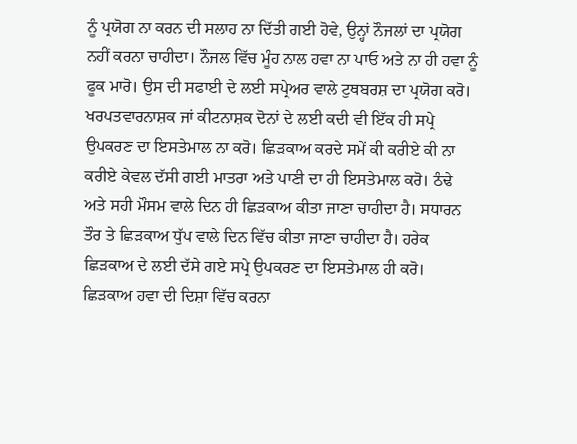ਨੂੰ ਪ੍ਰਯੋਗ ਨਾ ਕਰਨ ਦੀ ਸਲਾਹ ਨਾ ਦਿੱਤੀ ਗਈ ਹੋਵੇ, ਉਨ੍ਹਾਂ ਨੌਜਲਾਂ ਦਾ ਪ੍ਰਯੋਗ ਨਹੀਂ ਕਰਨਾ ਚਾਹੀਦਾ। ਨੌਜਲ ਵਿੱਚ ਮੂੰਹ ਨਾਲ ਹਵਾ ਨਾ ਪਾਓ ਅਤੇ ਨਾ ਹੀ ਹਵਾ ਨੂੰ ਫੂਕ ਮਾਰੋ। ਉਸ ਦੀ ਸਫਾਈ ਦੇ ਲਈ ਸਪ੍ਰੇਅਰ ਵਾਲੇ ਟੁਥਬਰਸ਼ ਦਾ ਪ੍ਰਯੋਗ ਕਰੋ। ਖਰਪਤਵਾਰਨਾਸ਼ਕ ਜਾਂ ਕੀਟਨਾਸ਼ਕ ਦੋਨਾਂ ਦੇ ਲਈ ਕਦੀ ਵੀ ਇੱਕ ਹੀ ਸਪ੍ਰੇ ਉਪਕਰਣ ਦਾ ਇਸਤੇਮਾਲ ਨਾ ਕਰੋ। ਛਿੜਕਾਅ ਕਰਦੇ ਸਮੇਂ ਕੀ ਕਰੀਏ ਕੀ ਨਾ ਕਰੀਏ ਕੇਵਲ ਦੱਸੀ ਗਈ ਮਾਤਰਾ ਅਤੇ ਪਾਣੀ ਦਾ ਹੀ ਇਸਤੇਮਾਲ ਕਰੋ। ਠੰਢੇ ਅਤੇ ਸਹੀ ਮੌਸਮ ਵਾਲੇ ਦਿਨ ਹੀ ਛਿੜਕਾਅ ਕੀਤਾ ਜਾਣਾ ਚਾਹੀਦਾ ਹੈ। ਸਧਾਰਨ ਤੌਰ ਤੇ ਛਿੜਕਾਅ ਧੁੱਪ ਵਾਲੇ ਦਿਨ ਵਿੱਚ ਕੀਤਾ ਜਾਣਾ ਚਾਹੀਦਾ ਹੈ। ਹਰੇਕ ਛਿੜਕਾਅ ਦੇ ਲਈ ਦੱਸੇ ਗਏ ਸਪ੍ਰੇ ਉਪਕਰਣ ਦਾ ਇਸਤੇਮਾਲ ਹੀ ਕਰੋ। ਛਿੜਕਾਅ ਹਵਾ ਦੀ ਦਿਸ਼ਾ ਵਿੱਚ ਕਰਨਾ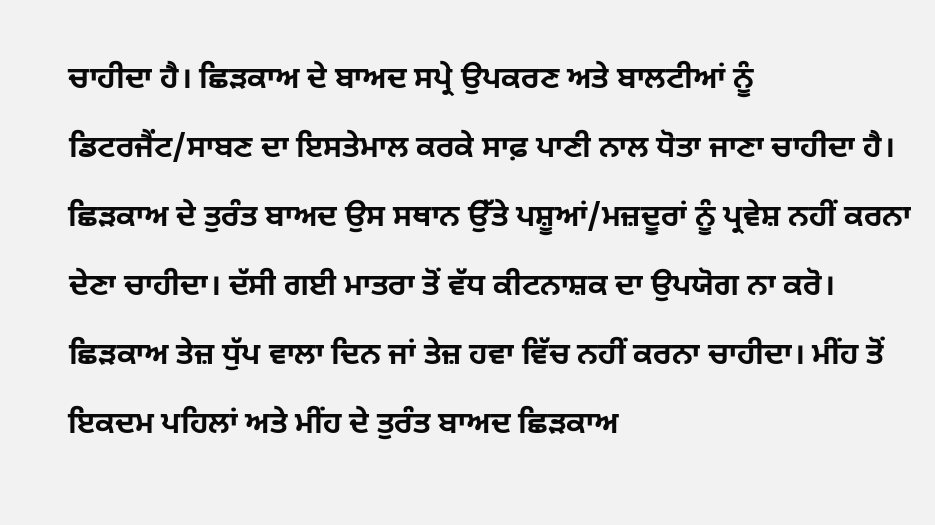ਚਾਹੀਦਾ ਹੈ। ਛਿੜਕਾਅ ਦੇ ਬਾਅਦ ਸਪ੍ਰੇ ਉਪਕਰਣ ਅਤੇ ਬਾਲਟੀਆਂ ਨੂੰ ਡਿਟਰਜੈਂਟ/ਸਾਬਣ ਦਾ ਇਸਤੇਮਾਲ ਕਰਕੇ ਸਾਫ਼ ਪਾਣੀ ਨਾਲ ਧੋਤਾ ਜਾਣਾ ਚਾਹੀਦਾ ਹੈ। ਛਿੜਕਾਅ ਦੇ ਤੁਰੰਤ ਬਾਅਦ ਉਸ ਸਥਾਨ ਉੱਤੇ ਪਸ਼ੂਆਂ/ਮਜ਼ਦੂਰਾਂ ਨੂੰ ਪ੍ਰਵੇਸ਼ ਨਹੀਂ ਕਰਨਾ ਦੇਣਾ ਚਾਹੀਦਾ। ਦੱਸੀ ਗਈ ਮਾਤਰਾ ਤੋਂ ਵੱਧ ਕੀਟਨਾਸ਼ਕ ਦਾ ਉਪਯੋਗ ਨਾ ਕਰੋ। ਛਿੜਕਾਅ ਤੇਜ਼ ਧੁੱਪ ਵਾਲਾ ਦਿਨ ਜਾਂ ਤੇਜ਼ ਹਵਾ ਵਿੱਚ ਨਹੀਂ ਕਰਨਾ ਚਾਹੀਦਾ। ਮੀਂਹ ਤੋਂ ਇਕਦਮ ਪਹਿਲਾਂ ਅਤੇ ਮੀਂਹ ਦੇ ਤੁਰੰਤ ਬਾਅਦ ਛਿੜਕਾਅ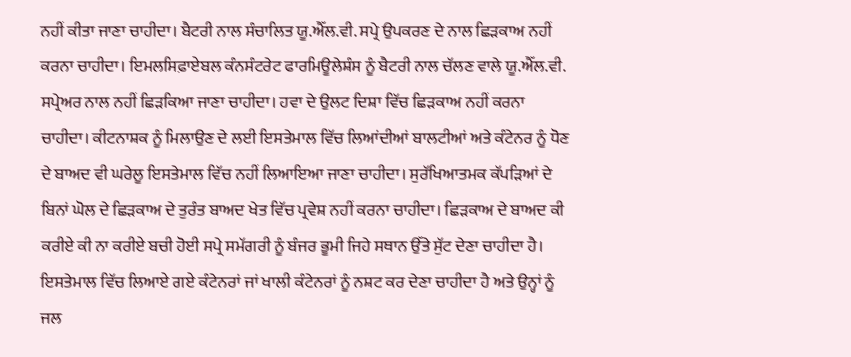ਨਹੀਂ ਕੀਤਾ ਜਾਣਾ ਚਾਹੀਦਾ। ਬੈਟਰੀ ਨਾਲ ਸੰਚਾਲਿਤ ਯੂ.ਐੱਲ.ਵੀ. ਸਪ੍ਰੇ ਉਪਕਰਣ ਦੇ ਨਾਲ ਛਿੜਕਾਅ ਨਹੀਂ ਕਰਨਾ ਚਾਹੀਦਾ। ਇਮਲਸਿਫ਼ਾਏਬਲ ਕੰਨਸੰਟਰੇਟ ਫਾਰਮਿਊਲੇਸ਼ੰਸ ਨੂੰ ਬੈਟਰੀ ਨਾਲ ਚੱਲਣ ਵਾਲੇ ਯੂ.ਐੱਲ.ਵੀ. ਸਪ੍ਰੇਅਰ ਨਾਲ ਨਹੀਂ ਛਿੜਕਿਆ ਜਾਣਾ ਚਾਹੀਦਾ। ਹਵਾ ਦੇ ਉਲਟ ਦਿਸ਼ਾ ਵਿੱਚ ਛਿੜਕਾਅ ਨਹੀਂ ਕਰਨਾ ਚਾਹੀਦਾ। ਕੀਟਨਾਸ਼ਕ ਨੂੰ ਮਿਲਾਉਣ ਦੇ ਲਈ ਇਸਤੇਮਾਲ ਵਿੱਚ ਲਿਆਂਦੀਆਂ ਬਾਲਟੀਆਂ ਅਤੇ ਕੰਟੇਨਰ ਨੂੰ ਧੋਣ ਦੇ ਬਾਅਦ ਵੀ ਘਰੇਲੂ ਇਸਤੇਮਾਲ ਵਿੱਚ ਨਹੀਂ ਲਿਆਇਆ ਜਾਣਾ ਚਾਹੀਦਾ। ਸੁਰੱਖਿਆਤਮਕ ਕੱਪੜਿਆਂ ਦੇ ਬਿਨਾਂ ਘੋਲ ਦੇ ਛਿੜਕਾਅ ਦੇ ਤੁਰੰਤ ਬਾਅਦ ਖੇਤ ਵਿੱਚ ਪ੍ਰਵੇਸ਼ ਨਹੀਂ ਕਰਨਾ ਚਾਹੀਦਾ। ਛਿੜਕਾਅ ਦੇ ਬਾਅਦ ਕੀ ਕਰੀਏ ਕੀ ਨਾ ਕਰੀਏ ਬਚੀ ਹੋਈ ਸਪ੍ਰੇ ਸਮੱਗਰੀ ਨੂੰ ਬੰਜਰ ਭੂਮੀ ਜਿਹੇ ਸਥਾਨ ਉੱਤੇ ਸੁੱਟ ਦੇਣਾ ਚਾਹੀਦਾ ਹੈ। ਇਸਤੇਮਾਲ ਵਿੱਚ ਲਿਆਏ ਗਏ ਕੰਟੇਨਰਾਂ ਜਾਂ ਖਾਲੀ ਕੰਟੇਨਰਾਂ ਨੂੰ ਨਸ਼ਟ ਕਰ ਦੇਣਾ ਚਾਹੀਦਾ ਹੈ ਅਤੇ ਉਨ੍ਹਾਂ ਨੂੰ ਜਲ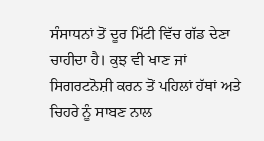ਸੰਸਾਧਨਾਂ ਤੋਂ ਦੂਰ ਮਿੱਟੀ ਵਿੱਚ ਗੱਡ ਦੇਣਾ ਚਾਹੀਦਾ ਹੈ। ਕੁਝ ਵੀ ਖਾਣ ਜਾਂ ਸਿਗਰਟਨੋਸ਼ੀ ਕਰਨ ਤੋਂ ਪਹਿਲਾਂ ਹੱਥਾਂ ਅਤੇ ਚਿਹਰੇ ਨੂੰ ਸਾਬਣ ਨਾਲ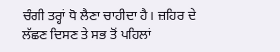ਚੰਗੀ ਤਰ੍ਹਾਂ ਧੋ ਲੈਣਾ ਚਾਹੀਦਾ ਹੈ। ਜ਼ਹਿਰ ਦੇ ਲੱਛਣ ਦਿਸਣ ਤੇ ਸਭ ਤੋਂ ਪਹਿਲਾਂ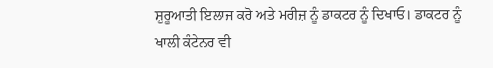ਸ਼ੁਰੂਆਤੀ ਇਲਾਜ ਕਰੋ ਅਤੇ ਮਰੀਜ਼ ਨੂੰ ਡਾਕਟਰ ਨੂੰ ਦਿਖਾਓ। ਡਾਕਟਰ ਨੂੰ ਖਾਲੀ ਕੰਟੇਨਰ ਵੀ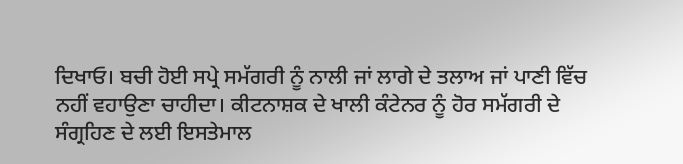ਦਿਖਾਓ। ਬਚੀ ਹੋਈ ਸਪ੍ਰੇ ਸਮੱਗਰੀ ਨੂੰ ਨਾਲੀ ਜਾਂ ਲਾਗੇ ਦੇ ਤਲਾਅ ਜਾਂ ਪਾਣੀ ਵਿੱਚ ਨਹੀਂ ਵਹਾਉਣਾ ਚਾਹੀਦਾ। ਕੀਟਨਾਸ਼ਕ ਦੇ ਖਾਲੀ ਕੰਟੇਨਰ ਨੂੰ ਹੋਰ ਸਮੱਗਰੀ ਦੇ ਸੰਗ੍ਰਹਿਣ ਦੇ ਲਈ ਇਸਤੇਮਾਲ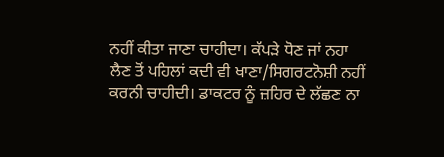ਨਹੀਂ ਕੀਤਾ ਜਾਣਾ ਚਾਹੀਦਾ। ਕੱਪੜੇ ਧੋਣ ਜਾਂ ਨਹਾ ਲੈਣ ਤੋਂ ਪਹਿਲਾਂ ਕਦੀ ਵੀ ਖਾਣਾ/ਸਿਗਰਟਨੋਸ਼ੀ ਨਹੀਂ ਕਰਨੀ ਚਾਹੀਦੀ। ਡਾਕਟਰ ਨੂੰ ਜ਼ਹਿਰ ਦੇ ਲੱਛਣ ਨਾ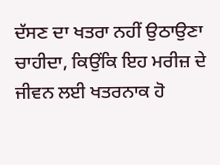ਦੱਸਣ ਦਾ ਖਤਰਾ ਨਹੀਂ ਉਠਾਉਣਾ ਚਾਹੀਦਾ, ਕਿਉਂਕਿ ਇਹ ਮਰੀਜ਼ ਦੇ ਜੀਵਨ ਲਈ ਖਤਰਨਾਕ ਹੋ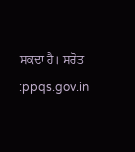ਸਕਦਾ ਹੈ। ਸਰੋਤ :ppqs.gov.in